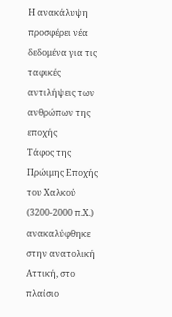Η ανακάλυψη προσφέρει νέα δεδομένα για τις ταφικές αντιλήψεις των ανθρώπων της εποχής
Τάφος της Πρώιμης Εποχής του Χαλκού (3200-2000 π.Χ.) ανακαλύφθηκε στην ανατολική Αττική, στο πλαίσιο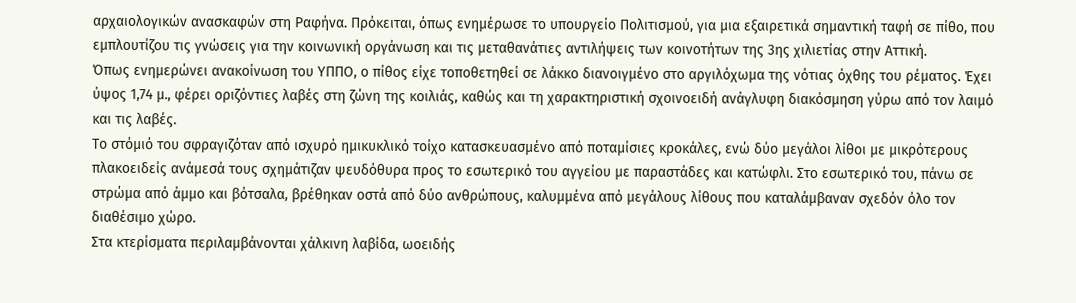αρχαιολογικών ανασκαφών στη Ραφήνα. Πρόκειται, όπως ενημέρωσε το υπουργείο Πολιτισμού, για μια εξαιρετικά σημαντική ταφή σε πίθο, που εμπλουτίζου τις γνώσεις για την κοινωνική οργάνωση και τις μεταθανάτιες αντιλήψεις των κοινοτήτων της 3ης χιλιετίας στην Αττική.
Όπως ενημερώνει ανακοίνωση του ΥΠΠΟ, ο πίθος είχε τοποθετηθεί σε λάκκο διανοιγμένο στο αργιλόχωμα της νότιας όχθης του ρέματος. Έχει ύψος 1,74 μ., φέρει οριζόντιες λαβές στη ζώνη της κοιλιάς, καθώς και τη χαρακτηριστική σχοινοειδή ανάγλυφη διακόσμηση γύρω από τον λαιμό και τις λαβές.
Το στόμιό του σφραγιζόταν από ισχυρό ημικυκλικό τοίχο κατασκευασμένο από ποταμίσιες κροκάλες, ενώ δύο μεγάλοι λίθοι με μικρότερους πλακοειδείς ανάμεσά τους σχημάτιζαν ψευδόθυρα προς το εσωτερικό του αγγείου με παραστάδες και κατώφλι. Στο εσωτερικό του, πάνω σε στρώμα από άμμο και βότσαλα, βρέθηκαν οστά από δύο ανθρώπους, καλυμμένα από μεγάλους λίθους που καταλάμβαναν σχεδόν όλο τον διαθέσιμο χώρο.
Στα κτερίσματα περιλαμβάνονται χάλκινη λαβίδα, ωοειδής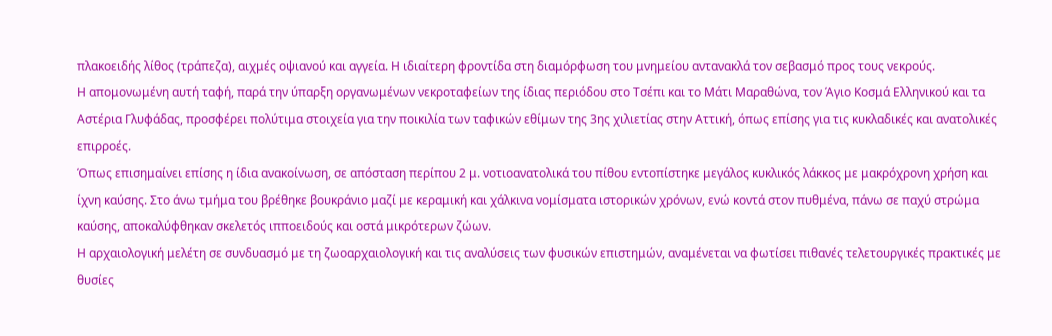πλακοειδής λίθος (τράπεζα), αιχμές οψιανού και αγγεία. Η ιδιαίτερη φροντίδα στη διαμόρφωση του μνημείου αντανακλά τον σεβασμό προς τους νεκρούς.
Η απομονωμένη αυτή ταφή, παρά την ύπαρξη οργανωμένων νεκροταφείων της ίδιας περιόδου στο Τσέπι και το Μάτι Μαραθώνα, τον Άγιο Κοσμά Ελληνικού και τα Αστέρια Γλυφάδας, προσφέρει πολύτιμα στοιχεία για την ποικιλία των ταφικών εθίμων της 3ης χιλιετίας στην Αττική, όπως επίσης για τις κυκλαδικές και ανατολικές επιρροές.
Όπως επισημαίνει επίσης η ίδια ανακοίνωση, σε απόσταση περίπου 2 μ. νοτιοανατολικά του πίθου εντοπίστηκε μεγάλος κυκλικός λάκκος με μακρόχρονη χρήση και ίχνη καύσης. Στο άνω τμήμα του βρέθηκε βουκράνιο μαζί με κεραμική και χάλκινα νομίσματα ιστορικών χρόνων, ενώ κοντά στον πυθμένα, πάνω σε παχύ στρώμα καύσης, αποκαλύφθηκαν σκελετός ιπποειδούς και οστά μικρότερων ζώων.
Η αρχαιολογική μελέτη σε συνδυασμό με τη ζωοαρχαιολογική και τις αναλύσεις των φυσικών επιστημών, αναμένεται να φωτίσει πιθανές τελετουργικές πρακτικές με θυσίες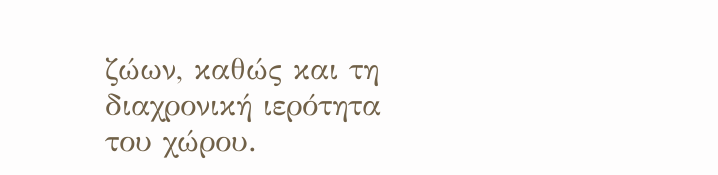ζώων, καθώς και τη διαχρονική ιερότητα του χώρου.